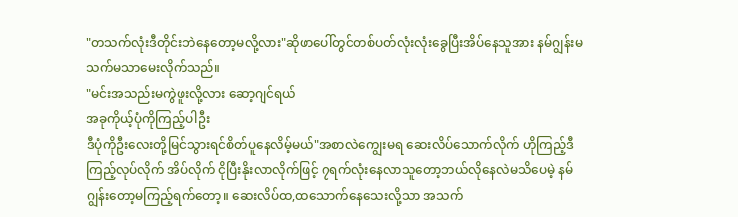"တသက်လုံးဒီတိုင်းဘဲနေတော့မလို့လား"ဆိုဖာပေါ်တွင်တစ်ပတ်လုံးလုံးခွေပြီးအိပ်နေသူအား နမ်ဂျွန်းမသက်မသာမေးလိုက်သည်။
"မင်းအသည်းမကွဲဖူးလို့လား ဆော့ဂျင်ရယ်
အခုကိုယ့်ပုံကိုကြည့်ပါဦး
ဒီပုံကိုဦးလေးတို့မြင်သွားရင်စိတ်ပူနေလိမ့်မယ်"အစာလဲကျွေးမရ ဆေးလိပ်သောက်လိုက် ဟိုကြည့်ဒီကြည့်လုပ်လိုက် အိပ်လိုက် ငိုပြီးနိုးလာလိုက်ဖြင့် ၇ရက်လုံးနေလာသူတော့ဘယ်လိုနေလဲမသိပေမဲ့ နမ်ဂျွန်းတော့မကြည့်ရက်တော့။ ဆေးလိပ်ထ,ထသောက်နေသေးလို့သာ အသက်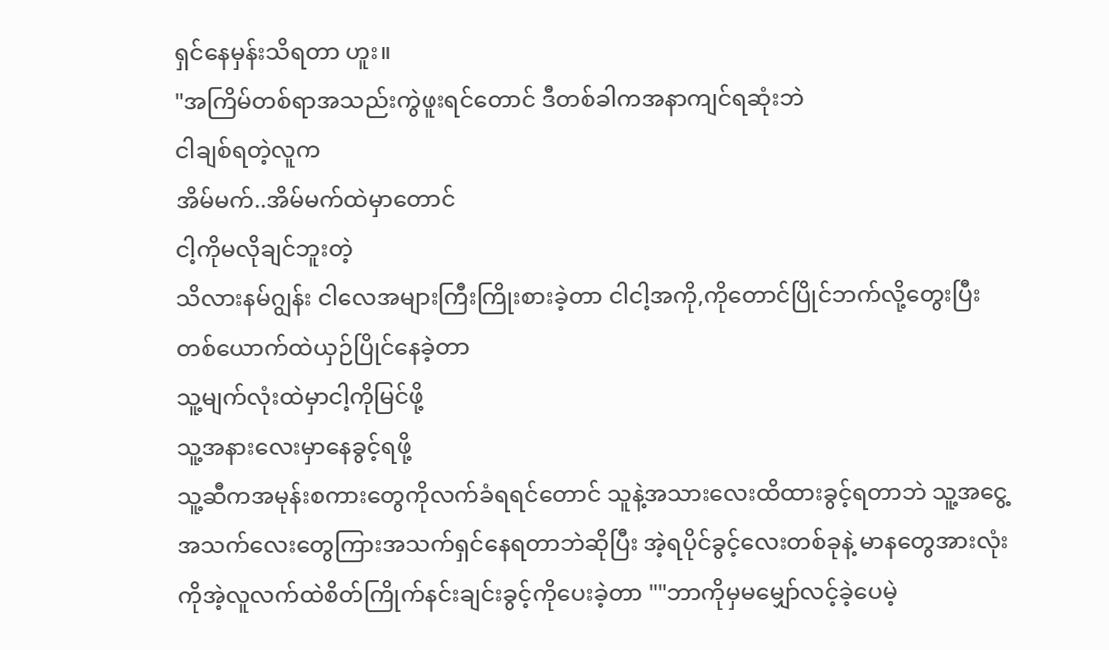ရှင်နေမှန်းသိရတာ ဟူး။
"အကြိမ်တစ်ရာအသည်းကွဲဖူးရင်တောင် ဒီတစ်ခါကအနာကျင်ရဆုံးဘဲ
ငါချစ်ရတဲ့လူက
အိမ်မက်..အိမ်မက်ထဲမှာတောင်
ငါ့ကိုမလိုချင်ဘူးတဲ့
သိလားနမ်ဂျွန်း ငါလေအများကြီးကြိုးစားခဲ့တာ ငါငါ့အကို,ကိုတောင်ပြိုင်ဘက်လို့တွေးပြီး တစ်ယောက်ထဲယှဉ်ပြိုင်နေခဲ့တာ
သူ့မျက်လုံးထဲမှာငါ့ကိုမြင်ဖို့
သူ့အနားလေးမှာနေခွင့်ရဖို့
သူ့ဆီကအမုန်းစကားတွေကိုလက်ခံရရင်တောင် သူနဲ့အသားလေးထိထားခွင့်ရတာဘဲ သူ့အငွေ့အသက်လေးတွေကြားအသက်ရှင်နေရတာဘဲဆိုပြီး အဲ့ရပိုင်ခွင့်လေးတစ်ခုနဲ့ မာနတွေအားလုံးကိုအဲ့လူလက်ထဲစိတ်ကြိုက်နင်းချင်းခွင့်ကိုပေးခဲ့တာ ""ဘာကိုမှမမျှော်လင့်ခဲ့ပေမဲ့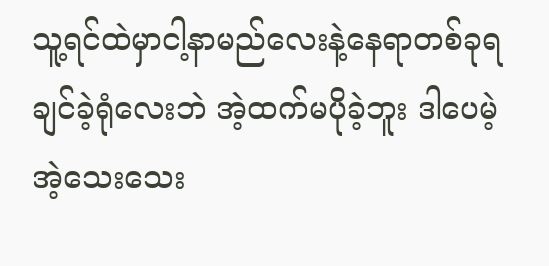သူ့ရင်ထဲမှာငါ့နာမည်လေးနဲ့နေရာတစ်ခုရချင်ခဲ့ရုံလေးဘဲ အဲ့ထက်မပိုခဲ့ဘူး ဒါပေမဲ့အဲ့သေးသေး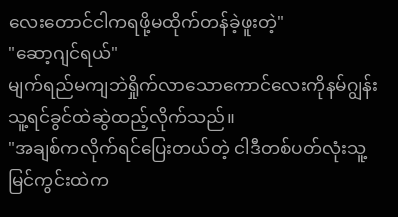လေးတောင်ငါကရဖို့မထိုက်တန်ခဲ့ဖူးတဲ့"
"ဆော့ဂျင်ရယ်"
မျက်ရည်မကျဘဲရှိုက်လာသောကောင်လေးကိုနမ်ဂျွန်းသူ့ရင်ခွင်ထဲဆွဲထည့်လိုက်သည်။
"အချစ်ကလိုက်ရင်ပြေးတယ်တဲ့ ငါဒီတစ်ပတ်လုံးသူ့မြင်ကွင်းထဲက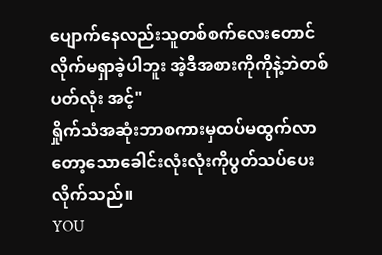ပျောက်နေလည်းသူတစ်စက်လေးတောင်လိုက်မရှာခဲ့ပါဘူး အဲ့ဒီအစားကိုကိုနဲ့ဘဲတစ်ပတ်လုံး အင့်"
ရှိုက်သံအဆုံးဘာစကားမှထပ်မထွက်လာတော့သောခေါင်းလုံးလုံးကိုပွတ်သပ်ပေးလိုက်သည်။
YOU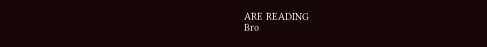ARE READING
Bro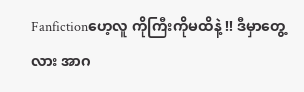Fanfictionဟေ့လူ ကိုကြီးကိုမထိနဲ့ !! ဒီမှာတွေ့လား အာဂ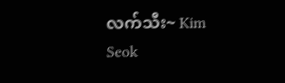လက်သီး~ Kim Seok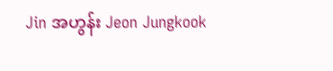Jin အဟွန်း Jeon Jungkook